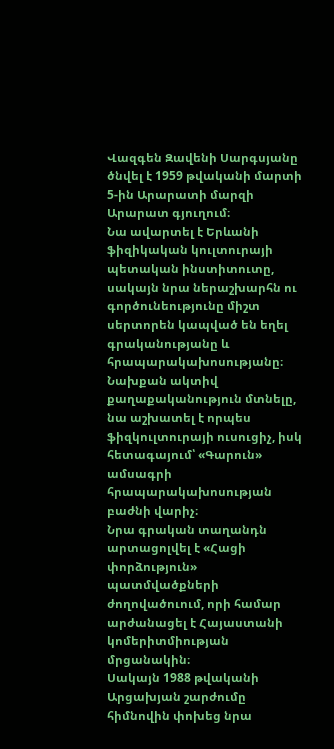Վազգեն Զավենի Սարգսյանը ծնվել է 1959 թվականի մարտի 5-ին Արարատի մարզի Արարատ գյուղում։
Նա ավարտել է Երևանի ֆիզիկական կուլտուրայի պետական ինստիտուտը, սակայն նրա ներաշխարհն ու գործունեությունը միշտ սերտորեն կապված են եղել գրականությանը և հրապարակախոսությանը։
Նախքան ակտիվ քաղաքականություն մտնելը, նա աշխատել է որպես ֆիզկուլտուրայի ուսուցիչ, իսկ հետագայում՝ «Գարուն» ամսագրի հրապարակախոսության բաժնի վարիչ։
Նրա գրական տաղանդն արտացոլվել է «Հացի փորձություն» պատմվածքների ժողովածուում, որի համար արժանացել է Հայաստանի կոմերիտմիության մրցանակին։
Սակայն 1988 թվականի Արցախյան շարժումը հիմնովին փոխեց նրա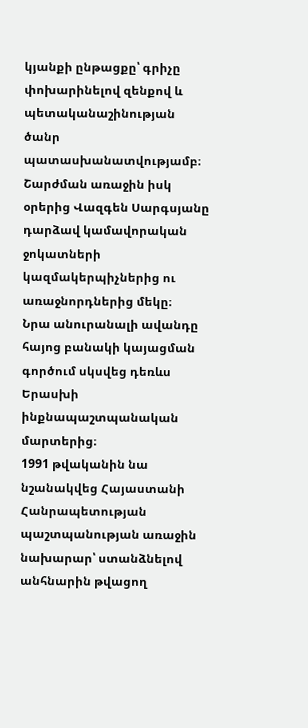կյանքի ընթացքը՝ գրիչը փոխարինելով զենքով և պետականաշինության ծանր պատասխանատվությամբ։
Շարժման առաջին իսկ օրերից Վազգեն Սարգսյանը դարձավ կամավորական ջոկատների կազմակերպիչներից ու առաջնորդներից մեկը։
Նրա անուրանալի ավանդը հայոց բանակի կայացման գործում սկսվեց դեռևս Երասխի ինքնապաշտպանական մարտերից։
1991 թվականին նա նշանակվեց Հայաստանի Հանրապետության պաշտպանության առաջին նախարար՝ ստանձնելով անհնարին թվացող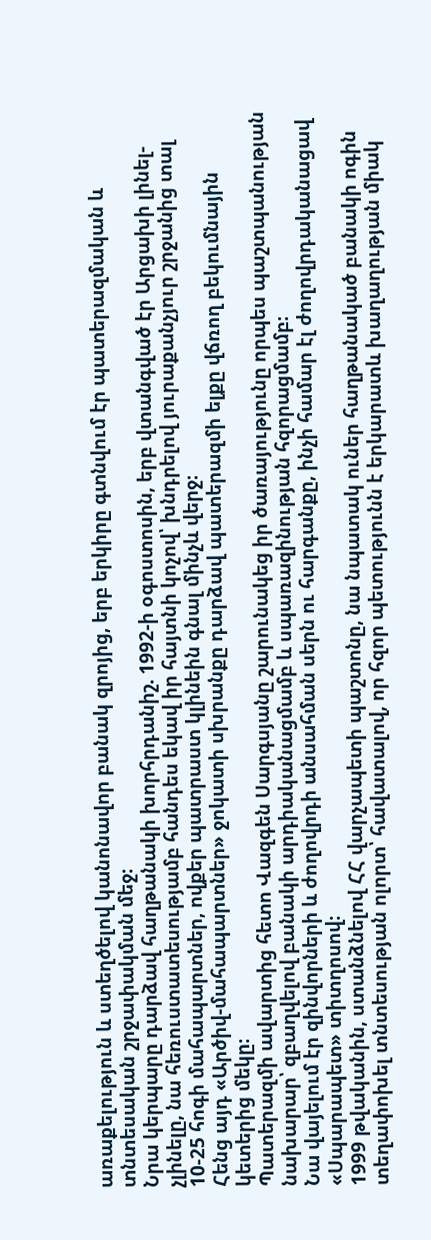առաքելություն և ստեղծելով կանոնավոր բանակ զրոյից, երբ երկիրը գտնվում էր պատերազմական և տնտեսական շրջափակման մեջ։
Նրա կերպարը դարձավ հաղթանակի խորհրդանիշ. 1992-ի օգոստոսին, երբ վտանգված էր Արցախի լինել-չլինելը, նա հեռուստատեսությամբ հանդես եկավ իր հայտնի կոչով՝ խնդրելով յուրաքանչյուր շրջանից տալ 10-25 հոգի մահապարտներ, ովքեր պատրաստ կլինեին գնալ մինչև վերջ։
Հենց այդ «Արծիվ-մահապարտներ» ջոկատի սխրանքը դարձավ պատերազմի ելքը վճռող բեկումնային կետերից մեկը։
Պատերազմի ավարտից հետո Վազգեն Սարգսյանը շարունակեց իր ծառայությունը որպես պաշտպանության նախարար՝ զբաղվելով բանակի արդիականացմամբ և սպառազինության հզորացմամբ։
Նա վայելում էր զինվորների և ժողովրդի անսահման սերն ու հարգանքը, ինչի համար էլ ժողովրդականացավ «Սպարապետ» տիտղոսով։
1999 թվականին, ստանձնելով ՀՀ վարչապետի պաշտոնը, նա նպատակ ուներ հաղթանակած բանակի ոգին տեղափոխել տնտեսության ոլորտ՝ հավատալով, որ հզոր պետությունն է երկարատև խաղաղության միակ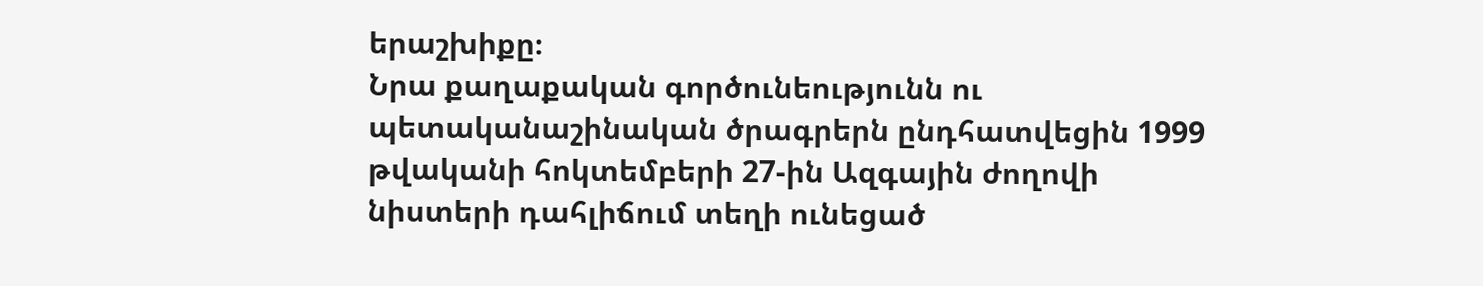երաշխիքը։
Նրա քաղաքական գործունեությունն ու պետականաշինական ծրագրերն ընդհատվեցին 1999 թվականի հոկտեմբերի 27-ին Ազգային ժողովի նիստերի դահլիճում տեղի ունեցած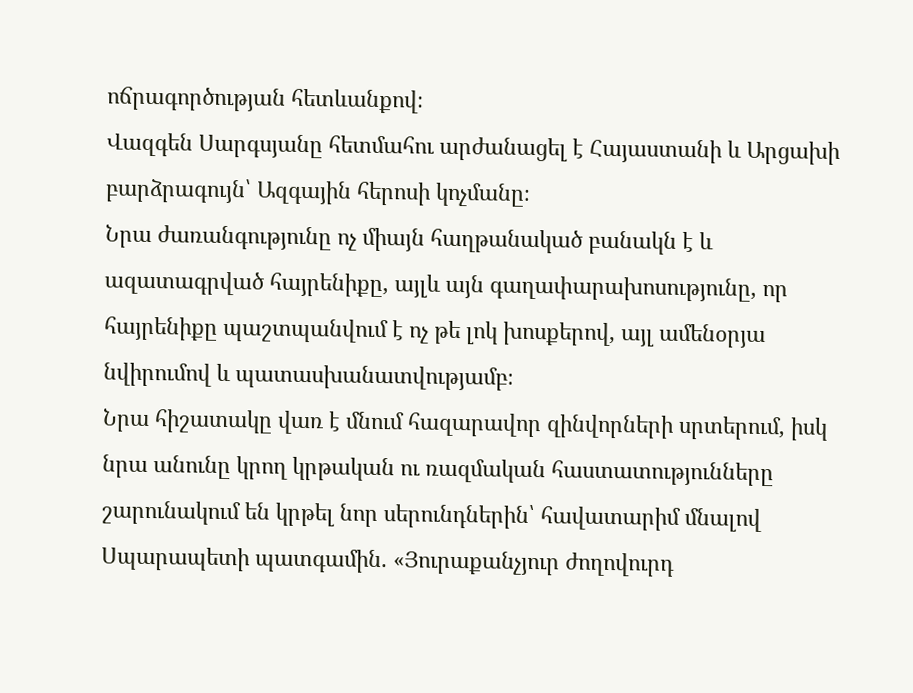ոճրագործության հետևանքով։
Վազգեն Սարգսյանը հետմահու արժանացել է Հայաստանի և Արցախի բարձրագույն՝ Ազգային հերոսի կոչմանը։
Նրա ժառանգությունը ոչ միայն հաղթանակած բանակն է և ազատագրված հայրենիքը, այլև այն գաղափարախոսությունը, որ հայրենիքը պաշտպանվում է ոչ թե լոկ խոսքերով, այլ ամենօրյա նվիրումով և պատասխանատվությամբ։
Նրա հիշատակը վառ է մնում հազարավոր զինվորների սրտերում, իսկ նրա անունը կրող կրթական ու ռազմական հաստատությունները շարունակում են կրթել նոր սերունդներին՝ հավատարիմ մնալով Սպարապետի պատգամին. «Յուրաքանչյուր ժողովուրդ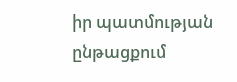իր պատմության ընթացքում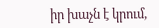իր խաչն է կրում,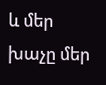և մեր խաչը մեր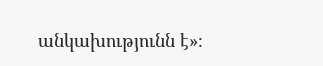անկախությունն է»։